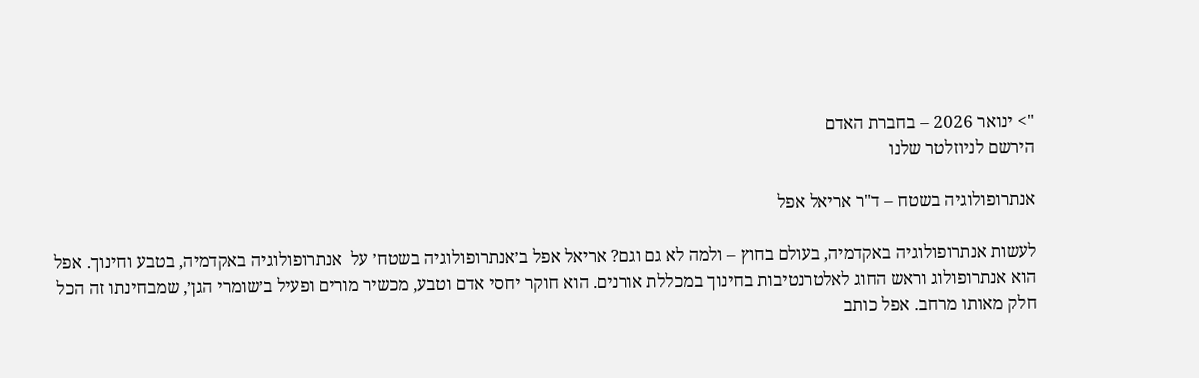"> ינואר 2026 – בחברת האדם
הירשם לניוזלטר שלנו

אנתרופולוגיה בשטח – ד"ר אריאל אפל

לעשות אנתרופולוגיה באקדמיה, בעולם בחוץ – ולמה לא גם וגם? אריאל אפל ב׳אנתרופולוגיה בשטח׳ על  אנתרופולוגיה באקדמיה, בטבע וחינוך. אפל הוא אנתרופולוג וראש החוג לאלטרנטיבות בחינוך במכללת אורנים. הוא חוקר יחסי אדם וטבע, מכשיר מורים ופעיל ב׳שומרי הגן׳, שמבחינתו זה הכל חלק מאותו מרחב. אפל כותב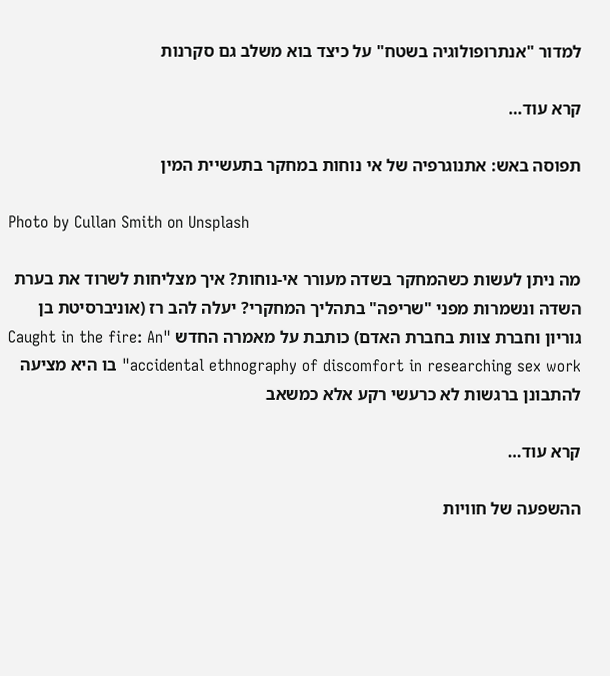למדור "אנתרופולוגיה בשטח" על כיצד בוא משלב גם סקרנות

קרא עוד…

תפוסה באש: אתנוגרפיה של אי נוחות במחקר בתעשיית המין

Photo by Cullan Smith on Unsplash

מה ניתן לעשות כשהמחקר בשדה מעורר אי-נוחות? איך מצליחות לשרוד את בערת השדה ונשמרות מפני "שריפה" בתהליך המחקרי? יעלה להב רז (אוניברסיטת בן גוריון וחברת צוות בחברת האדם) כותבת על מאמרה החדש "Caught in the fire: An accidental ethnography of discomfort in researching sex work" בו היא מציעה להתבונן ברגשות לא כרעשי רקע אלא כמשאב

קרא עוד…

ההשפעה של חוויות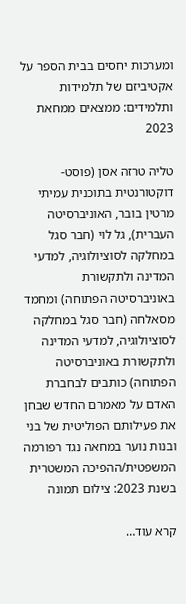ומערכות יחסים בבית הספר על אקטיביזם של תלמידות ותלמידים: ממצאים ממחאת 2023

טליה טרזה אסן (פוסט-דוקטורנטית בתוכנית עמיתי מרטין בובר, האוניברסיטה העברית), גל לוי (חבר סגל במחלקה לסוציולוגיה, למדעי המדינה ולתקשורת באוניברסיטה הפתוחה) ומחמד מסאלחה (חבר סגל במחלקה לסוציולוגיה, למדעי המדינה ולתקשורת באוניברסיטה הפתוחה) כותבים לבחברת האדם על מאמרם החדש שבחן את פעילותם הפוליטית של בני ובנות נוער במחאה נגד רפורמה המשפטית/ההפיכה המשטרית בשנת 2023: צילום תמונה

קרא עוד…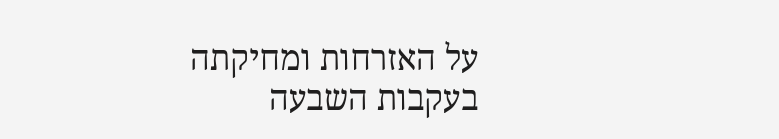על האזרחות ומחיקתה בעקבות השבעה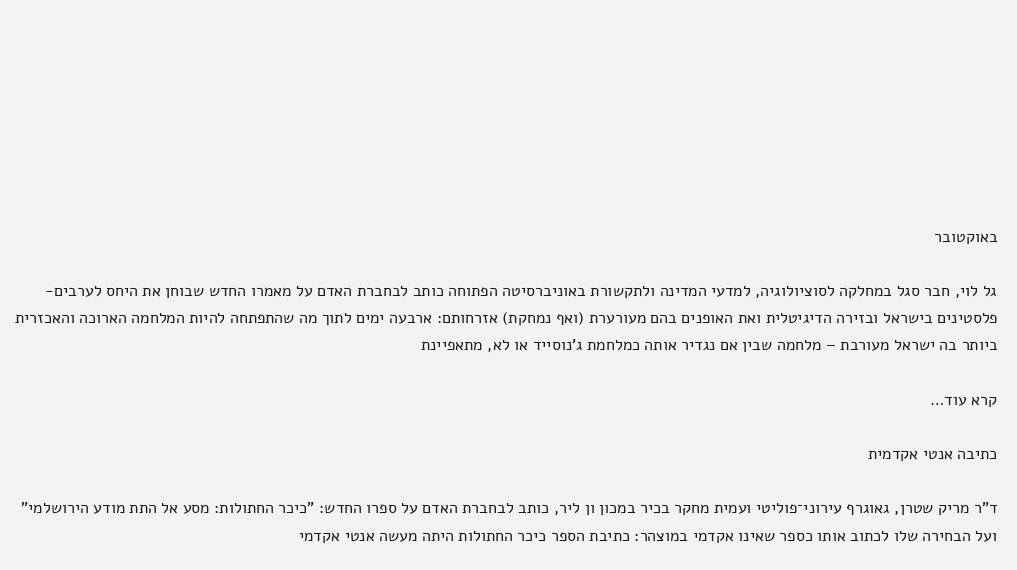באוקטובר

גל לוי, חבר סגל במחלקה לסוציולוגיה, למדעי המדינה ולתקשורת באוניברסיטה הפתוחה כותב לבחברת האדם על מאמרו החדש שבוחן את היחס לערבים-פלסטינים בישראל ובזירה הדיגיטלית ואת האופנים בהם מעורערת (ואף נמחקת) אזרחותם: ארבעה ימים לתוך מה שהתפתחה להיות המלחמה הארוכה והאכזרית ביותר בה ישראל מעורבת – מלחמה שבין אם נגדיר אותה כמלחמת ג'נוסייד או לא, מתאפיינת

קרא עוד…

כתיבה אנטי אקדמית

ד"ר מריק שטרן, גאוגרף עירוני־פוליטי ועמית מחקר בכיר במכון ון ליר, כותב לבחברת האדם על ספרו החדש: "כיכר החתולות: מסע אל התת מודע הירושלמי" ועל הבחירה שלו לכתוב אותו כספר שאינו אקדמי במוצהר: כתיבת הספר כיכר החתולות היתה מעשה אנטי אקדמי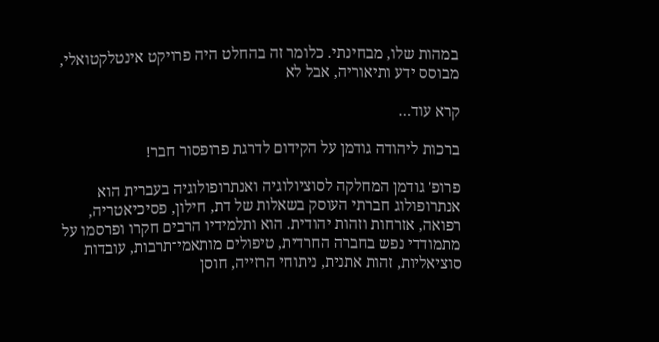במהות שלו, מבחינתי. כלומר זה בהחלט היה פרויקט אינטלקטואלי, מבוסס ידע ותיאוריה, אבל לא

קרא עוד…

ברכות ליהודה גודמן על הקידום לדרגת פרופסור חבר!

פרופ' גודמן המחלקה לסוציולוגיה ואנתרופולוגיה בעברית הוא אנתרופולוג חברתי העוסק בשאלות של דת, חילון, פסיכיאטריה, רפואה, אזרחות וזהות יהודית. הוא ותלמידיו הרבים חקרו ופרסמו על מתמודדי נפש בחברה החרדית, טיפולים מותאמי־תרבות, עובדות סוציאליות, זהות אתנית, ניתוחי הרזייה, חוסן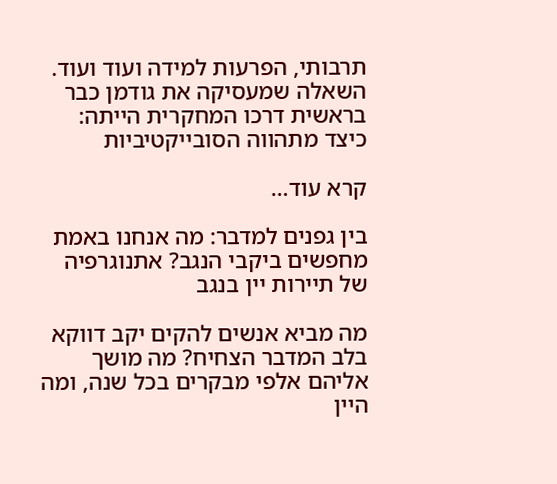תרבותי, הפרעות למידה ועוד ועוד.  השאלה שמעסיקה את גודמן כבר בראשית דרכו המחקרית הייתה: כיצד מתהווה הסובייקטיביות

קרא עוד…

בין גפנים למדבר: מה אנחנו באמת מחפשים ביקבי הנגב? אתנוגרפיה של תיירות יין בנגב

מה מביא אנשים להקים יקב דווקא בלב המדבר הצחיח? מה מושך אליהם אלפי מבקרים בכל שנה, ומה היין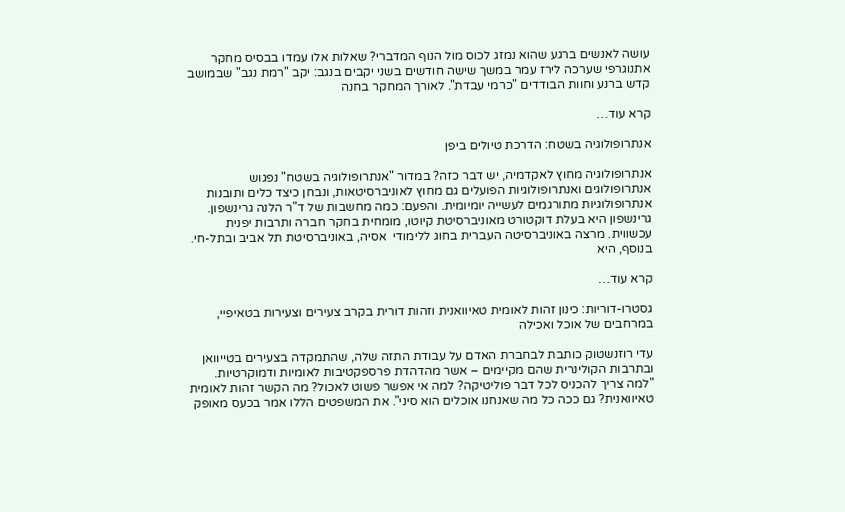עושה לאנשים ברגע שהוא נמזג לכוס מול הנוף המדברי? שאלות אלו עמדו בבסיס מחקר אתנוגרפי שערכה לירז עמר במשך שישה חודשים בשני יקבים בנגב: יקב "רמת נגב" שבמושב קדש ברנע וחוות הבודדים "כרמי עבדת". לאורך המחקר בחנה

קרא עוד…

אנתרופולוגיה בשטח: הדרכת טיולים ביפן

אנתרופולוגיה מחוץ לאקדמיה, יש דבר כזה? במדור "אנתרופולוגיה בשטח" נפגוש אנתרופולוגים ואנתרופולוגיות הפועלים גם מחוץ לאוניברסיטאות, ונבחן כיצד כלים ותובנות אנתרופולוגיות מתורגמים לעשייה יומיומית. והפעם: כמה מחשבות של ד"ר הלנה גרינשפון. גרינשפון היא בעלת דוקטורט מאוניברסיטת קיוטו, מומחית בחקר חברה ותרבות יפנית עכשווית. מרצה באוניברסיטה העברית בחוג ללימודי  אסיה, באוניברסיטת תל אביב ובתל-חי. בנוסף, היא

קרא עוד…

גסטרו-דוריות: כינון זהות לאומית טאיוואנית וזהות דורית בקרב צעירים וצעירות בטאיפיי, במרחבים של אוכל ואכילה

עדי רוזנשטוק כותבת לבחברת האדם על עבודת התזה שלה, שהתמקדה בצעירים בטייוואן ובתרבות הקולינרית שהם מקיימים – אשר מהדהדת פרספקטיבות לאומיות ודמוקרטיות.  "למה צריך להכניס לכל דבר פוליטיקה? למה אי אפשר פשוט לאכול? מה הקשר זהות לאומית טאיוואנית? גם ככה כל מה שאנחנו אוכלים הוא סיני". את המשפטים הללו אמר בכעס מאופק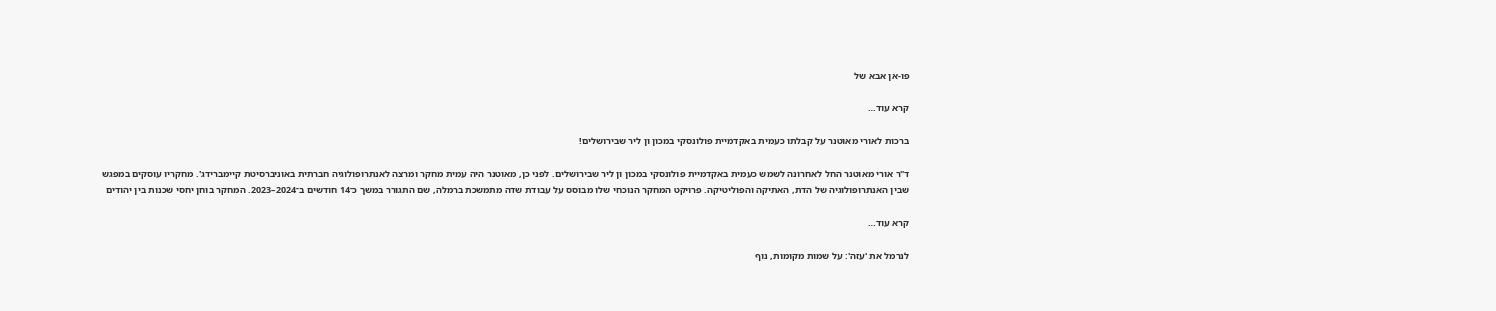פו-אן אבא של

קרא עוד…

ברכות לאורי מאוטנר על קבלתו כעמית באקדמיית פולונסקי במכון ון ליר שבירושלים!

ד"ר אורי מאוטנר החל לאחרונה לשמש כעמית באקדמיית פולונסקי במכון ון ליר שבירושלים. לפני כן, מאוטנר היה עמית מחקר ומרצה לאנתרופולוגיה חברתית באוניברסיטת קיימברידג'. מחקריו עוסקים במפגש שבין האנתרופולוגיה של הדת, האתיקה והפוליטיקה. פרויקט המחקר הנוכחי שלו מבוסס על עבודת שדה מתמשכת ברמלה, שם התגורר במשך כ־14 חודשים ב־2024–2023. המחקר בוחן יחסי שכנות בין יהודים

קרא עוד…

לנרמל את 'עזה': על שמות מקומות, נוף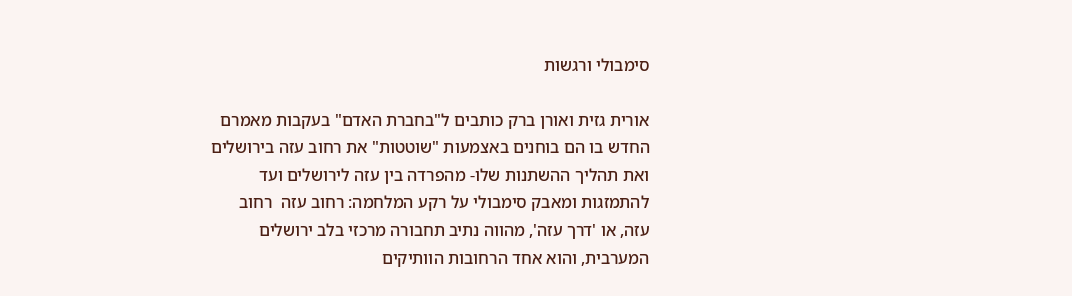סימבולי ורגשות

אורית גזית ואורן ברק כותבים ל"בחברת האדם" בעקבות מאמרם החדש בו הם בוחנים באצמעות "שוטטות" את רחוב עזה בירושלים ואת תהליך ההשתנות שלו- מהפרדה בין עזה לירושלים ועד להתמזגות ומאבק סימבולי על רקע המלחמה: רחוב עזה  רחוב עזה, או 'דרך עזה', מהווה נתיב תחבורה מרכזי בלב ירושלים המערבית, והוא אחד הרחובות הוותיקים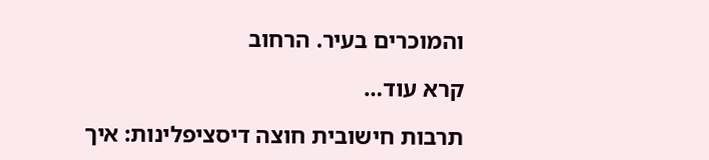והמוכרים בעיר. הרחוב

קרא עוד…

תרבות חישובית חוצה דיסציפלינות: איך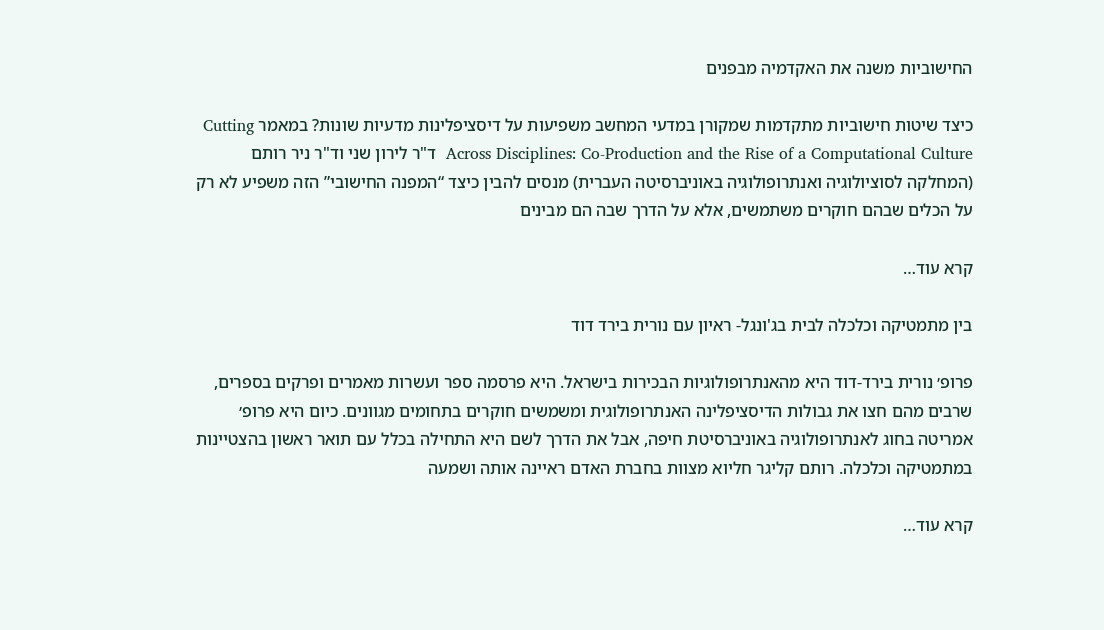החישוביות משנה את האקדמיה מבפנים

כיצד שיטות חישוביות מתקדמות שמקורן במדעי המחשב משפיעות על דיסציפלינות מדעיות שונות? במאמר Cutting Across Disciplines: Co-Production and the Rise of a Computational Culture  ד"ר לירון שני וד"ר ניר רותם (המחלקה לסוציולוגיה ואנתרופולוגיה באוניברסיטה העברית) מנסים להבין כיצד “המפנה החישובי” הזה משפיע לא רק על הכלים שבהם חוקרים משתמשים, אלא על הדרך שבה הם מבינים

קרא עוד…

בין מתמטיקה וכלכלה לבית בג'ונגל- ראיון עם נורית בירד דוד

פרופ׳ נורית בירד-דוד היא מהאנתרופולוגיות הבכירות בישראל. היא פרסמה ספר ועשרות מאמרים ופרקים בספרים, שרבים מהם חצו את גבולות הדיסציפלינה האנתרופולוגית ומשמשים חוקרים בתחומים מגוונים. כיום היא פרופ׳ אמריטה בחוג לאנתרופולוגיה באוניברסיטת חיפה, אבל את הדרך לשם היא התחילה בכלל עם תואר ראשון בהצטיינות במתמטיקה וכלכלה. רותם קליגר חליוא מצוות בחברת האדם ראיינה אותה ושמעה

קרא עוד…